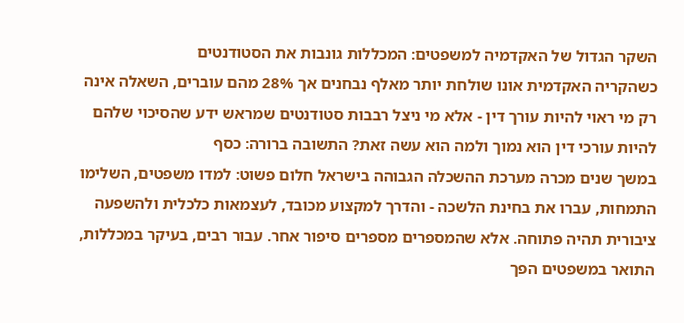השקר הגדול של האקדמיה למשפטים: המכללות גונבות את הסטודנטים
כשהקריה האקדמית אונו שולחת יותר מאלף נבחנים אך 28% מהם עוברים, השאלה אינה רק מי ראוי להיות עורך דין - אלא מי ניצל רבבות סטודנטים שמראש ידע שהסיכוי שלהם להיות עורכי דין הוא נמוך ולמה הוא עשה זאת? התשובה ברורה: כסף
במשך שנים מכרה מערכת ההשכלה הגבוהה בישראל חלום פשוט: למדו משפטים, השלימו התמחות, עברו את בחינת הלשכה - והדרך למקצוע מכובד, לעצמאות כלכלית ולהשפעה ציבורית תהיה פתוחה. אלא שהמספרים מספרים סיפור אחר. עבור רבים, בעיקר במכללות, התואר במשפטים הפך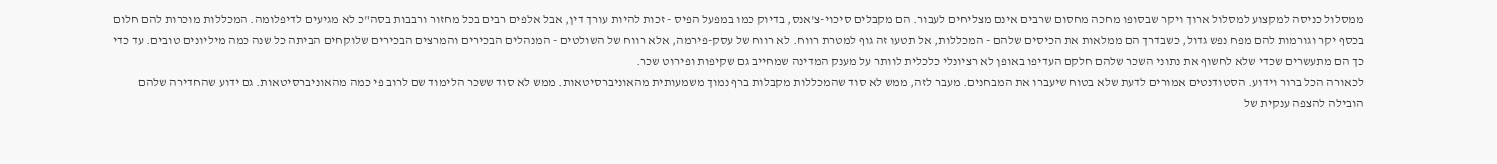ממסלול כניסה למקצוע למסלול ארוך ויקר שבסופו מחכה מחסום שרבים אינם מצליחים לעבור. הם מקבלים סיכוי-צ'אנס, בדיוק כמו במפעל הפיס - זכות להיות עורך דין, אבל אלפים רבים בכל מחזור ורבבות בסה"כ לא מגיעים לדיפלומה. המכללות מוכרות להם חלום בכסף יקר וגורמות להם מפח נפש גדול, כשבדרך הם ממלאות את הכיסים שלהם - המכללות, אל תטעו זה גוף למטרת רווח. לא רווח של עסק-פירמה, אלא רווח של השולטים - המנהלים הבכירים והמרצים הבכירים שלוקחים הביתה כל שנה כמה מיליונים טובים. עד כדי כך הם מתעשרים שכדי שלא לחשוף את נתוני השכר שלהם חלקם העדיפו באופן לא רציונלי כלכלית לוותר על מענק המדינה שמחייב גם שקיפות ופירוט שכר.
לכאורה הכל ברור וידוע. הסטודנטים אמורים לדעת שלא בטוח שיעברו את המבחנים. מעבר לזה, ממש לא סוד שהמכללות מקבלות ברף נמוך משמעותית מהאוניברסיטאות. ממש לא סוד ששכר הלימוד שם לרוב פי כמה מהאוניברסיטאות. גם ידוע שהחדירה שלהם הובילה להצפה ענקית של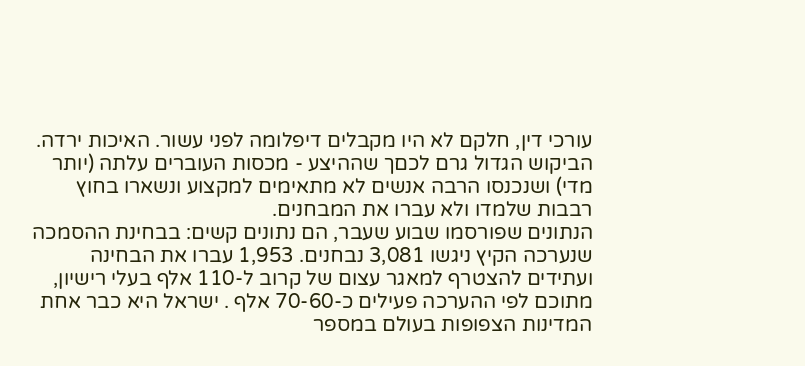עורכי דין, חלקם לא היו מקבלים דיפלומה לפני עשור. האיכות ירדה. הביקוש הגדול גרם לכםך שההיצע - מכסות העוברים עלתה (יותר מדי) ושנכנסו הרבה אנשים לא מתאימים למקצוע ונשארו בחוץ רבבות שלמדו ולא עברו את המבחנים.
הנתונים שפורסמו שבוע שעבר, הם נתונים קשים: בבחינת ההסמכה שנערכה הקיץ ניגשו 3,081 נבחנים. 1,953 עברו את הבחינה ועתידים להצטרף למאגר עצום של קרוב ל-110 אלף בעלי רישיון, מתוכם לפי ההערכה פעילים כ-70-60 אלף . ישראל היא כבר אחת המדינות הצפופות בעולם במספר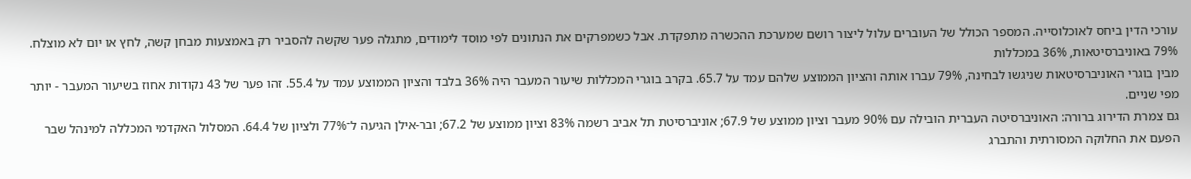עורכי הדין ביחס לאוכלוסייה. המספר הכולל של העוברים עלול ליצור רושם שמערכת ההכשרה מתפקדת. אבל כשמפרקים את הנתונים לפי מוסד לימודים, מתגלה פער שקשה להסביר רק באמצעות מבחן קשה, לחץ או יום לא מוצלח.
79% באוניברסיטאות, 36% במכללות
מבין בוגרי האוניברסיטאות שניגשו לבחינה, 79% עברו אותה והציון הממוצע שלהם עמד על 65.7. בקרב בוגרי המכללות שיעור המעבר היה 36% בלבד והציון הממוצע עמד על 55.4. זהו פער של 43 נקודות אחוז בשיעור המעבר - יותר מפי שניים.
גם צמרת הדירוג ברורה: האוניברסיטה העברית הובילה עם 90% מעבר וציון ממוצע של 67.9; אוניברסיטת תל אביב רשמה 83% וציון ממוצע של 67.2; ובר-אילן הגיעה ל־77% ולציון של 64.4. המסלול האקדמי המכללה למינהל שבר הפעם את החלוקה המסורתית והתברג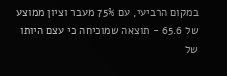במקום הרביעי, עם 75% מעבר וציון ממוצע של 65.6 - תוצאה שמוכיחה כי עצם היותו של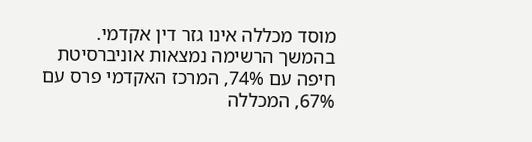מוסד מכללה אינו גזר דין אקדמי.
בהמשך הרשימה נמצאות אוניברסיטת חיפה עם 74%, המרכז האקדמי פרס עם 67%, המכללה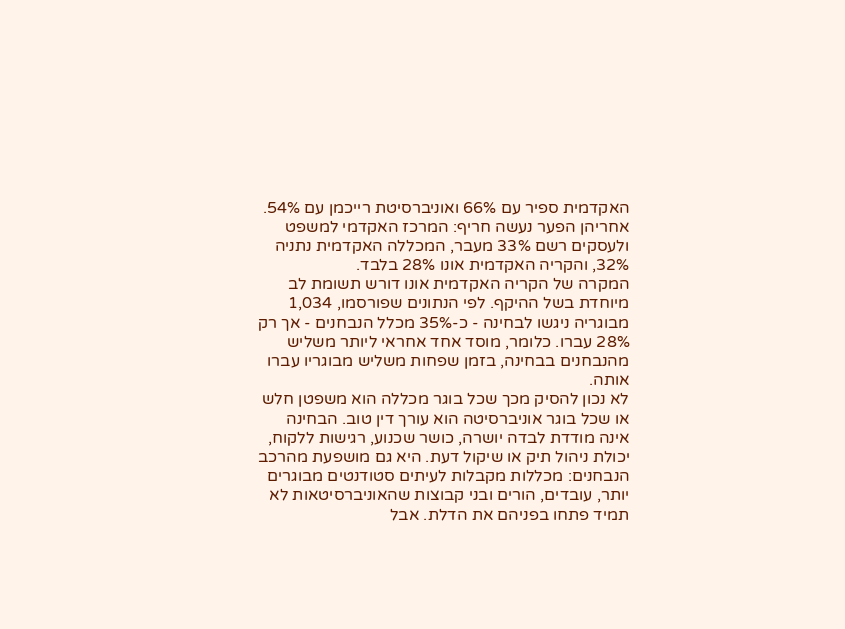האקדמית ספיר עם 66% ואוניברסיטת רייכמן עם 54%. אחריהן הפער נעשה חריף: המרכז האקדמי למשפט ולעסקים רשם 33% מעבר, המכללה האקדמית נתניה 32%, והקריה האקדמית אונו 28% בלבד.
המקרה של הקריה האקדמית אונו דורש תשומת לב מיוחדת בשל ההיקף. לפי הנתונים שפורסמו, 1,034 מבוגריה ניגשו לבחינה - כ-35% מכלל הנבחנים - אך רק 28% עברו. כלומר, מוסד אחד אחראי ליותר משליש מהנבחנים בבחינה, בזמן שפחות משליש מבוגריו עברו אותה.
לא נכון להסיק מכך שכל בוגר מכללה הוא משפטן חלש או שכל בוגר אוניברסיטה הוא עורך דין טוב. הבחינה אינה מודדת לבדה יושרה, כושר שכנוע, רגישות ללקוח, יכולת ניהול תיק או שיקול דעת. היא גם מושפעת מהרכב הנבחנים: מכללות מקבלות לעיתים סטודנטים מבוגרים יותר, עובדים, הורים ובני קבוצות שהאוניברסיטאות לא תמיד פתחו בפניהם את הדלת. אבל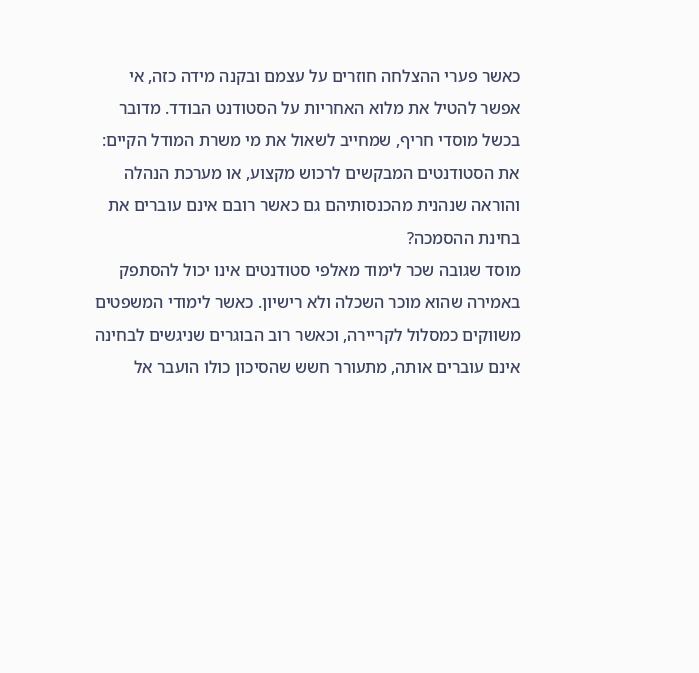כאשר פערי ההצלחה חוזרים על עצמם ובקנה מידה כזה, אי אפשר להטיל את מלוא האחריות על הסטודנט הבודד. מדובר בכשל מוסדי חריף, שמחייב לשאול את מי משרת המודל הקיים: את הסטודנטים המבקשים לרכוש מקצוע, או מערכת הנהלה והוראה שנהנית מהכנסותיהם גם כאשר רובם אינם עוברים את בחינת ההסמכה?
מוסד שגובה שכר לימוד מאלפי סטודנטים אינו יכול להסתפק באמירה שהוא מוכר השכלה ולא רישיון. כאשר לימודי המשפטים משווקים כמסלול לקריירה, וכאשר רוב הבוגרים שניגשים לבחינה אינם עוברים אותה, מתעורר חשש שהסיכון כולו הועבר אל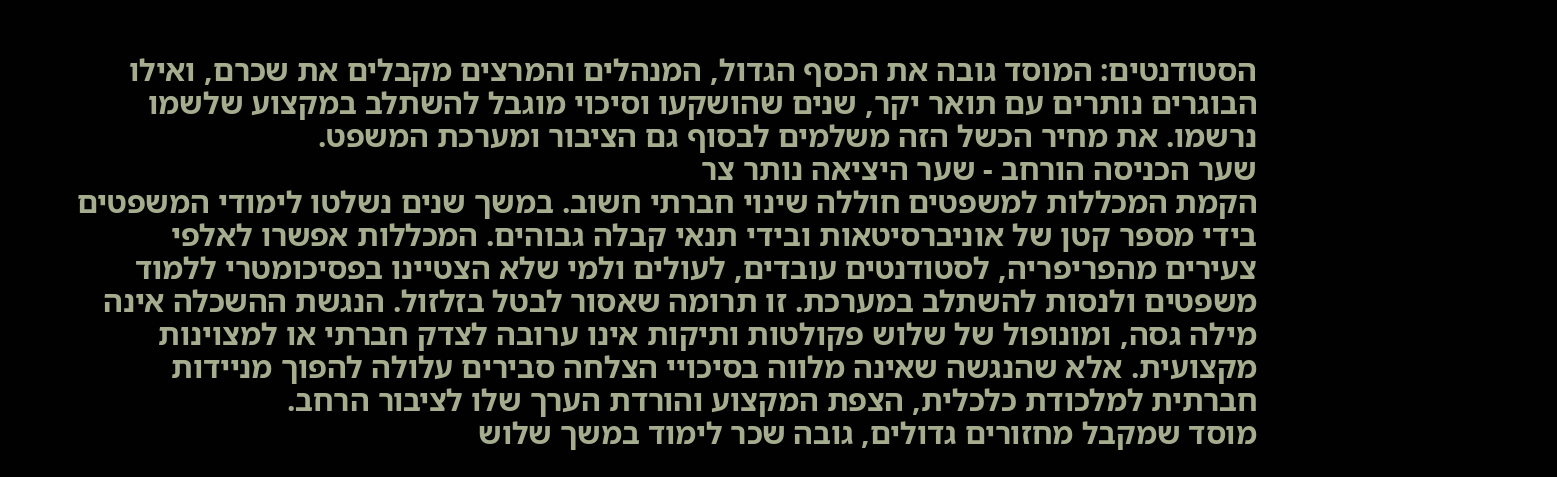הסטודנטים: המוסד גובה את הכסף הגדול, המנהלים והמרצים מקבלים את שכרם, ואילו הבוגרים נותרים עם תואר יקר, שנים שהושקעו וסיכוי מוגבל להשתלב במקצוע שלשמו נרשמו. את מחיר הכשל הזה משלמים לבסוף גם הציבור ומערכת המשפט.
שער הכניסה הורחב - שער היציאה נותר צר
הקמת המכללות למשפטים חוללה שינוי חברתי חשוב. במשך שנים נשלטו לימודי המשפטים בידי מספר קטן של אוניברסיטאות ובידי תנאי קבלה גבוהים. המכללות אפשרו לאלפי צעירים מהפריפריה, לסטודנטים עובדים, לעולים ולמי שלא הצטיינו בפסיכומטרי ללמוד משפטים ולנסות להשתלב במערכת. זו תרומה שאסור לבטל בזלזול. הנגשת ההשכלה אינה מילה גסה, ומונופול של שלוש פקולטות ותיקות אינו ערובה לצדק חברתי או למצוינות מקצועית. אלא שהנגשה שאינה מלווה בסיכויי הצלחה סבירים עלולה להפוך מניידות חברתית למלכודת כלכלית, הצפת המקצוע והורדת הערך שלו לציבור הרחב.
מוסד שמקבל מחזורים גדולים, גובה שכר לימוד במשך שלוש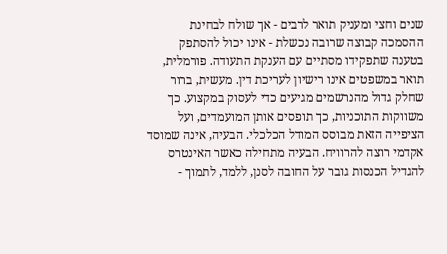שנים וחצי ומעניק תואר לרבים - אך שולח לבחינת ההסמכה קבוצה שרובה נכשלת - אינו יכול להסתפק בטענה שתפקידו מסתיים עם הענקת התעודה. פורמלית, תואר במשפטים אינו רישיון לעריכת דין. מעשית, ברור שחלק גדול מהנרשמים מגיעים כדי לעסוק במקצוע. כך משווקות התוכניות, כך תופסים אותן המועמדים, ועל הציפייה הזאת מבוסס המודל הכלכלי. הבעיה, אינה שמוסד אקדמי רוצה להרוויח. הבעיה מתחילה כאשר האינטרס להגדיל הכנסות גובר על החובה לסנן, ללמד, לתמוך -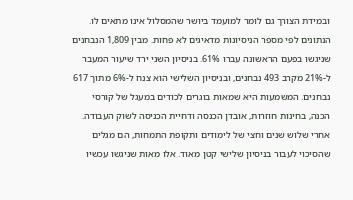ובמידת הצורך גם לומר למועמד ביושר שהמסלול אינו מתאים לו.
הנתונים לפי מספר הניסיונות מדאיגים לא פחות. מבין 1,809 הנבחנים שניגשו בפעם הראשונה עברו 61%. בניסיון השני ירד שיעור המעבר ל-21% מקרב 493 נבחנים, ובניסיון השלישי הוא צנח ל-6% מתוך 617 נבחנים. המשמעות היא שמאות בוגרים לכודים במעגל של קורסי הכנה, בחינות חוזרות, אובדן הכנסה ודחיית הכניסה לשוק העבודה. אחרי שלוש שנים וחצי של לימודים ותקופת התמחות, הם מגלים שהסיכוי לעבור בניסיון שלישי קטן מאוד. אלו מאות שניגשו עכשיו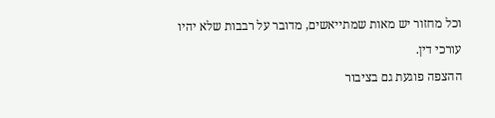וכל מחזור יש מאות שמתייאשים, מדובר על רבבות שלא יהיו עורכי דין.
ההצפה פוגעת גם בציבור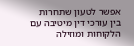אפשר לטעון שתחרות בין עורכי דין מיטיבה עם הלקוחות ומוזילה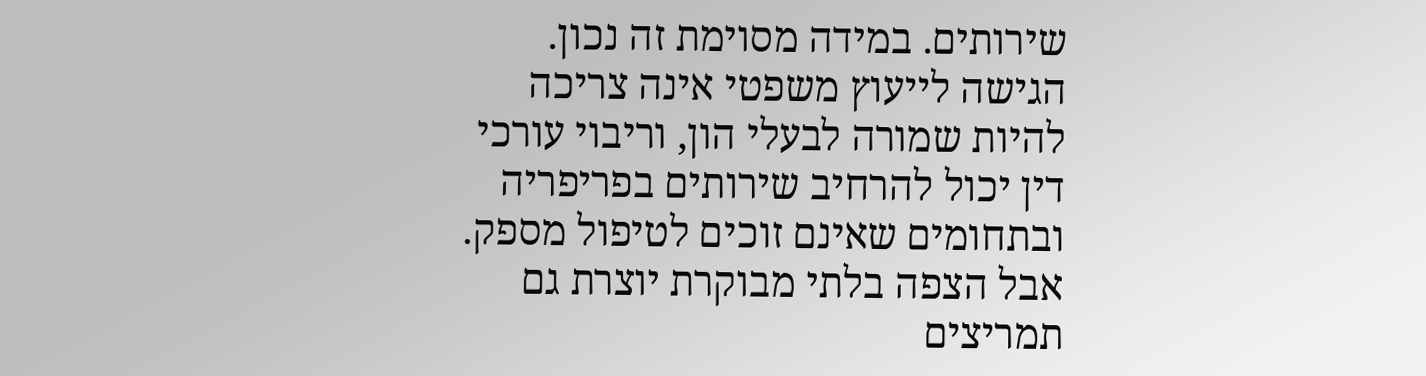שירותים. במידה מסוימת זה נכון. הגישה לייעוץ משפטי אינה צריכה להיות שמורה לבעלי הון, וריבוי עורכי דין יכול להרחיב שירותים בפריפריה ובתחומים שאינם זוכים לטיפול מספק. אבל הצפה בלתי מבוקרת יוצרת גם תמריצים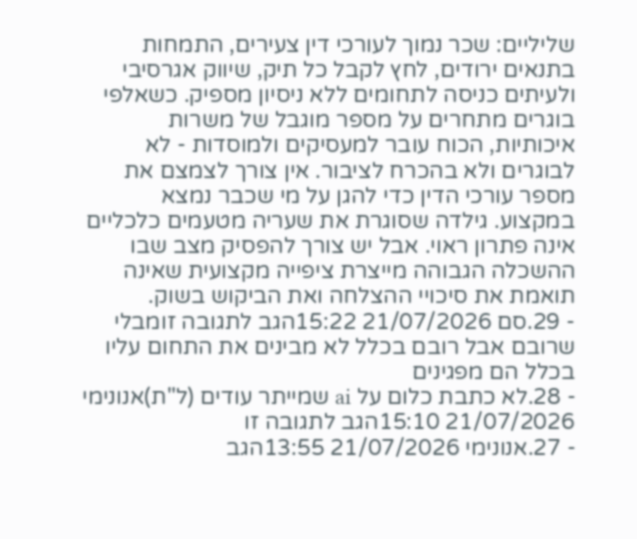שליליים: שכר נמוך לעורכי דין צעירים, התמחות בתנאים ירודים, לחץ לקבל כל תיק, שיווק אגרסיבי ולעיתים כניסה לתחומים ללא ניסיון מספיק. כשאלפי בוגרים מתחרים על מספר מוגבל של משרות איכותיות, הכוח עובר למעסיקים ולמוסדות - לא לבוגרים ולא בהכרח לציבור. אין צורך לצמצם את מספר עורכי הדין כדי להגן על מי שכבר נמצא במקצוע. גילדה שסוגרת את שעריה מטעמים כלכליים אינה פתרון ראוי. אבל יש צורך להפסיק מצב שבו ההשכלה הגבוהה מייצרת ציפייה מקצועית שאינה תואמת את סיכויי ההצלחה ואת הביקוש בשוק.
- 29.סם 21/07/2026 15:22הגב לתגובה זומבלי שרובם אבל רובם בכלל לא מבינים את התחום עליו בכלל הם מפגינים
- 28.לא כתבת כלום על ai שמייתר עודים (ל"ת)אנונימי 21/07/2026 15:10הגב לתגובה זו
- 27.אנונימי 21/07/2026 13:55הגב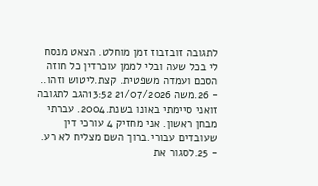לתגובה זובזבוז זמן מוחלט. הצאט מנסח לי בכל שעה ובלי לממן עוכרדין כל חוזה הסכם ועמדה משפטית. קצת.ליטוש וזהו..
- 26.משה 21/07/2026 13:52הגב לתגובה זואני סיימתי באונו בשנת.2004. עברתי מבחן ראשון. אני מחזיק 4 עורכי דין שעובדים עבורי.ברוך השם מצליח לא רע.
- 25.לסגור את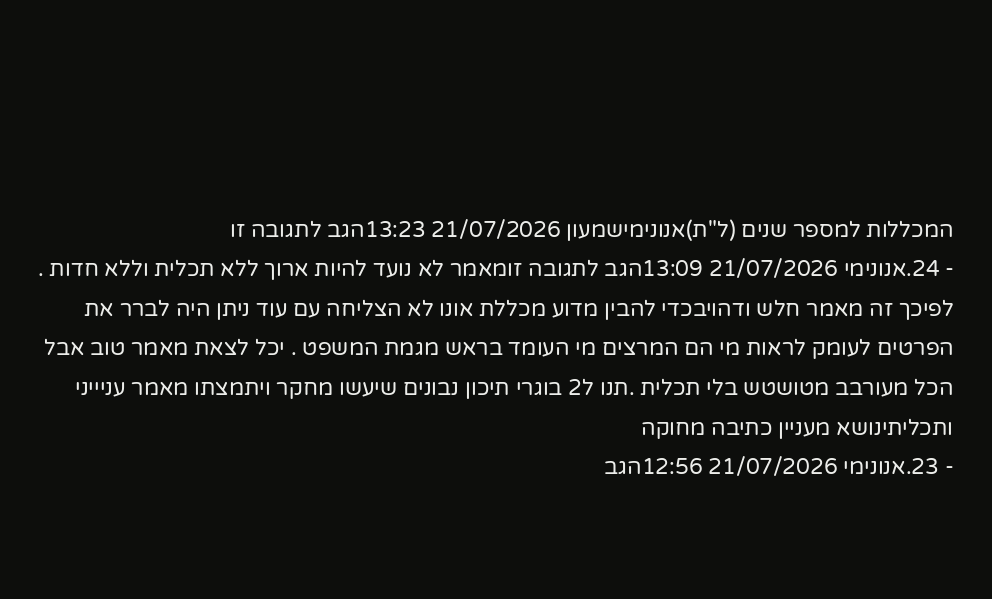המכללות למספר שנים (ל"ת)אנונימישמעון 21/07/2026 13:23הגב לתגובה זו
- 24.אנונימי 21/07/2026 13:09הגב לתגובה זומאמר לא נועד להיות ארוך ללא תכלית וללא חדות . לפיכך זה מאמר חלש ודהויבכדי להבין מדוע מכללת אונו לא הצליחה עם עוד ניתן היה לברר את הפרטים לעומק לראות מי הם המרצים מי העומד בראש מגמת המשפט . יכל לצאת מאמר טוב אבל הכל מעורבב מטושטש בלי תכלית .תנו ל2 בוגרי תיכון נבונים שיעשו מחקר ויתמצתו מאמר עניייני ותכליתינושא מעניין כתיבה מחוקה
- 23.אנונימי 21/07/2026 12:56הגב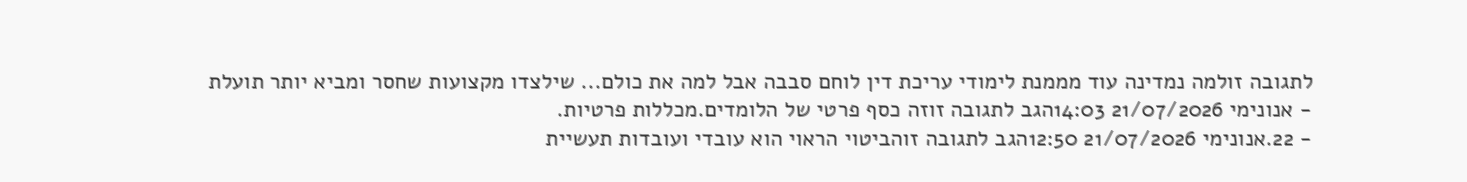לתגובה זולמה נמדינה עוד מממנת לימודי עריכת דין לוחם סבבה אבל למה את כולם... שילצדו מקצועות שחסר ומביא יותר תועלת
- אנונימי 21/07/2026 14:03הגב לתגובה זוזה כסף פרטי של הלומדים.מכללות פרטיות.
- 22.אנונימי 21/07/2026 12:50הגב לתגובה זוהביטוי הראוי הוא עובדי ועובדות תעשיית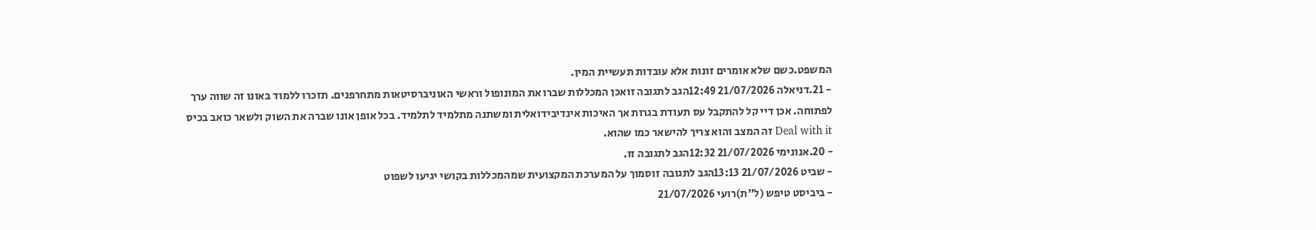המשפט.כשם שלא אומרים זונות אלא עובדות תעשיית המין.
- 21.דניאלה 21/07/2026 12:49הגב לתגובה זואכן המכללות שברו את המונופול וראשי האוניברסיטאות מתחרפנים. תזכרו ללמוד באונו זה שווה ערך לפתוחה. אכן דיי קל להתקבל עס תעודת בגרות אך האיכות אינדיבידואלית ומשתנה מתלמיד לתלמיד. בכל אופן אונו שברה את השוק ולשאר כואב בכיס Deal with it זה המצב והוא צריך להישאר כמו שהוא.
- 20.אנונימי 21/07/2026 12:32הגב לתגובה זו.
- שביט 21/07/2026 13:13הגב לתגובה זוסמוך על המערכת המקצועית שמהמכללות בקושי יגיעו לשפוט
- ביביסט טיפש (ל"ת)רועי 21/07/2026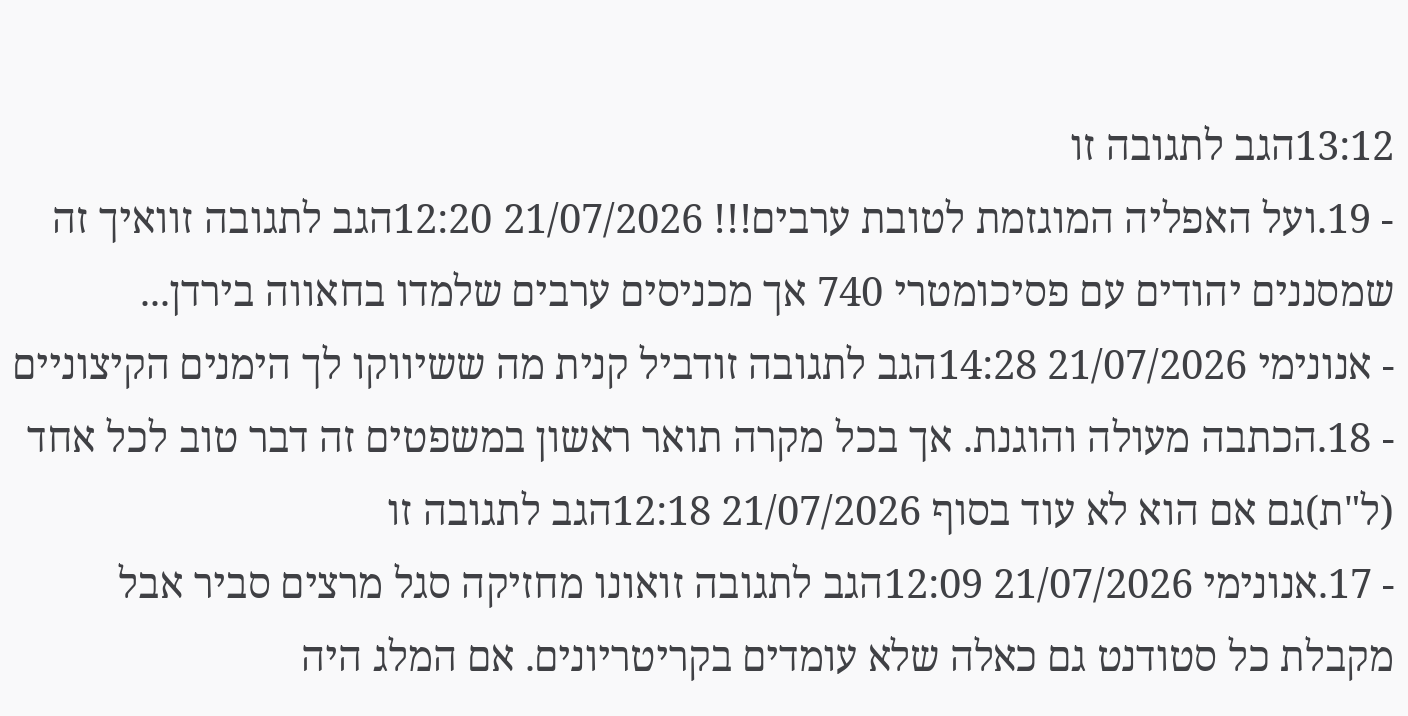13:12הגב לתגובה זו
- 19.ועל האפליה המוגזמת לטובת ערבים!!! 21/07/2026 12:20הגב לתגובה זוואיך זה שמסננים יהודים עם פסיכומטרי 740 אך מכניסים ערבים שלמדו בחאווה בירדן...
- אנונימי 21/07/2026 14:28הגב לתגובה זודביל קנית מה ששיווקו לך הימנים הקיצוניים
- 18.הכתבה מעולה והוגנת. אך בכל מקרה תואר ראשון במשפטים זה דבר טוב לכל אחד (ל"ת)גם אם הוא לא עוד בסוף 21/07/2026 12:18הגב לתגובה זו
- 17.אנונימי 21/07/2026 12:09הגב לתגובה זואונו מחזיקה סגל מרצים סביר אבל מקבלת כל סטודנט גם כאלה שלא עומדים בקריטריונים. אם המלג היה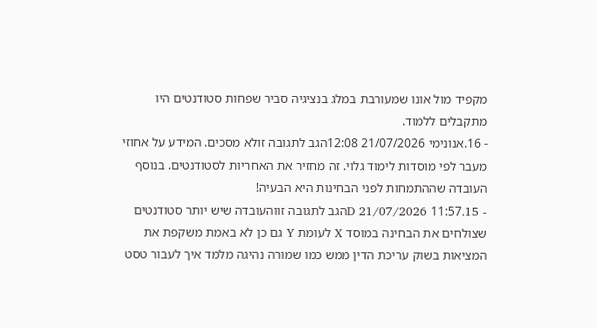מקפיד מול אונו שמעורבת במלג בנציגיה סביר שפחות סטודנטים היו מתקבלים ללמוד.
- 16.אנונימי 21/07/2026 12:08הגב לתגובה זולא מסכים. המידע על אחוזי מעבר לפי מוסדות לימוד גלוי. זה מחזיר את האחריות לסטודנטים. בנוסף העובדה שההתמחות לפני הבחינות היא הבעיה!
- 15.D 21/07/2026 11:57הגב לתגובה זווהעובדה שיש יותר סטודנטים שצולחים את הבחינה במוסד X לעומת Y גם כן לא באמת משקפת את המציאות בשוק עריכת הדין ממש כמו שמורה נהיגה מלמד איך לעבור טסט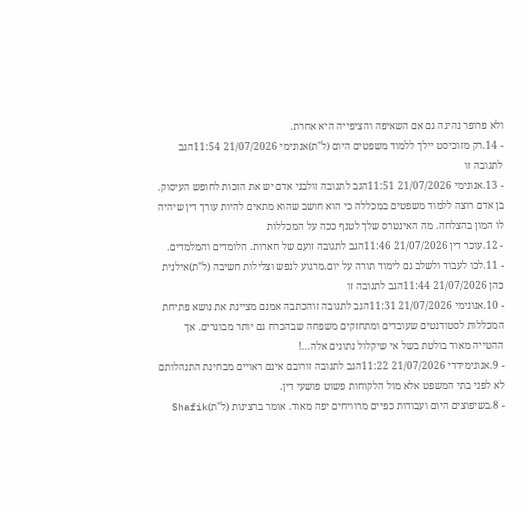ולא פרופר נהיגה גם אם השאיפה והציפייה היא אחרת.
- 14.רק מזוכיסט יילך ללמוד משפטים היום (ל"ת)אנונימי 21/07/2026 11:54הגב לתגובה זו
- 13.אנונימי 21/07/2026 11:51הגב לתגובה זולבני אדם יש את הזכות לחופש העיסוק. בן אדם רוצה ללמוד משפטים במכללה כי הוא חושב שהוא מתאים להיות עורך דין שיהיה לו המון בהצלחה. מה האינטרס שלך לטנף ככה על המכללות
- 12.עוכר דין 21/07/2026 11:46הגב לתגובה זועם של חארות. הלומדים והמלמדים.
- 11.לכו לעבוד ולשלב גם לימוד תורה על יום.מרגוע לנפש וצלילות חשיבה (ל"ת)אילנית כהן 21/07/2026 11:44הגב לתגובה זו
- 10.אנונימי 21/07/2026 11:31הגב לתגובה זוהכתבה אמנם מציינת את נושא פתיחת המכללות לסטודנטים שעובדים ומתחזקים משפחה שבהכרח גם יותר מבוגרים. אך ההטייה מאוד בולטת בשל אי שיקלול נתונים אלה...!
- 9.אנונימידדי 21/07/2026 11:22הגב לתגובה זורובם אינם ראויים מבחינת התנהלותם לא לפני בתי המשפט אלא מול הלקוחות פשוט פושעי דין.
- 8.בשיפוצים היום ועבודות כפיים מרוויחים יפה מאוד. אומר ברצינות (ל"ת)Shafik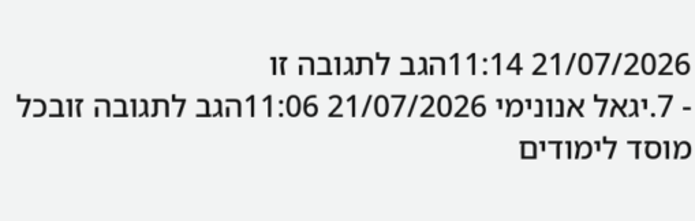21/07/2026 11:14הגב לתגובה זו
- 7.יגאל אנונימי 21/07/2026 11:06הגב לתגובה זובכל מוסד לימודים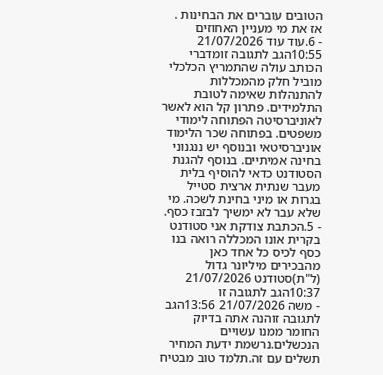הטובים עוברים את הבחינות . אז את מי מעניין האחוזים
- 6.עוד עוד 21/07/2026 10:55הגב לתגובה זומדברי הכותב עולה שהתמריץ הכלכלי מוביל חלק מהמכללות להתנהלות שאימה לטובת התלמידים. פתרון קל הוא לאשר לאוניברסיטה הפתוחה לימודי משפטים. בפתוחה שכר הלימוד אוניברסיטאי ובנוסף יש ננגנוני בחינה אמיתיים. בנוסף להגנת הסטודנט כדאי להוסיף בלית מעבר שנתית ארצית סטייל בגרות או מיני בחינת לשכה. מי שלא עבר לא ימשיך לבזבז כסף.
- 5.הכתבת צודקת אני סטודנט בקרית אונו המכללה רואה בנו כסף לכיס כל אחד כאן מהבכירים מיליונר גדול (ל"ת)סטודנט 21/07/2026 10:37הגב לתגובה זו
- משה 21/07/2026 13:56הגב לתגובה זוהנה אתה בדיוק החומר ממנו עשויים הנכשלים.נרשמת ידעת המחיר תשלים עם זה.תלמד טוב מבטיח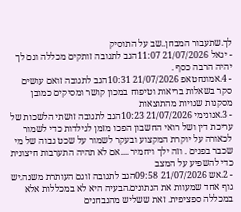לך.שתעבור המבחן..שב על התוסיק
- יגאל 21/07/2026 11:07הגב לתגובה זותקים מכללה וגם לך יהיה הרבה כסף .
- 4.אמונחטאפ 21/07/2026 10:31הגב לתגובה זואם עושים סקר בשאלות בריאות וטיפוח במכון קושר ומסיקים כמובן מסקנות שגויות מהתוצאות
- 3.אנונימי 21/07/2026 10:23הגב לתגובה זושתי הלשכות של עריכת דין ושל רואי החשבון הפכו מזמן לגילדות כדי לשמור לכאורה על יוקרת המקצוע ובעקר לשמור על שכט גבוה של מי שכבר בפנים . וזה ילך ויחמיר ....אם לא תהיה התערבות חיצונית כדי להשפיע על המצב
- 2.אש 21/07/2026 09:58הגב לתגובה זוגם העותרת משנה.יש גוף אחד שמעוות את הנתונים.הבעיה היא לא במכללות אלא במכללה ספציפית. זאת ששליש מהנבחנים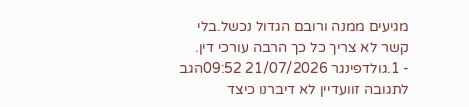מגיעים ממנה ורובם הגדול נכשל.בלי קשר לא צריך כל כך הרבה עורכי דין.
- 1.גולדפינגר 21/07/2026 09:52הגב לתגובה זוועדיין לא דיברנו כיצד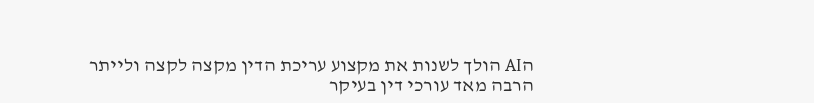הAI הולך לשנות את מקצוע עריכת הדין מקצה לקצה ולייתר הרבה מאד עורכי דין בעיקר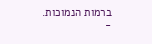ברמות הנמוכות.
-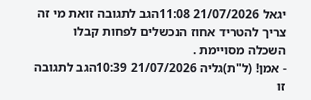יגאל 21/07/2026 11:08הגב לתגובה זואת מי זה צריך להטריד אחוז הנכשלים לפחות קבלו השכלה מסויימת .
- אמן! (ל"ת)גליה 21/07/2026 10:39הגב לתגובה זו